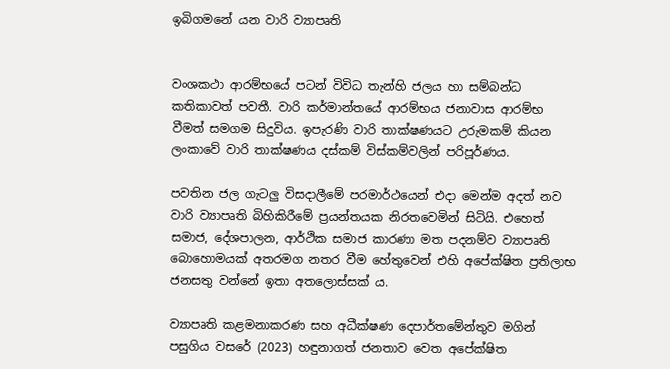ඉබිගමනේ යන වාරි ව්‍යාපෘති


වංශකථා ආරම්භයේ පටන් විවිධ තැන්හි ජලය හා සම්බන්ධ කතිකාවත් පවතී. වාරි කර්මාන්තයේ ආරම්භය ජනාවාස ආරම්භ වීමත් සමගම සිදුවිය. ඉපැරණි වාරි තාක්ෂණයට උරුමකම් කියන ලංකාවේ වාරි තාක්ෂණය දස්කම් විස්කම්වලින් පරිපූර්ණය.

පවතින ජල ගැටලු‍ විසදාලීමේ පරමාර්ථයෙන් එදා මෙන්ම අදත් නව වාරි ව්‍යාපෘති බිහිකිරීමේ ප්‍රයන්තයක නිරතවෙමින් සිටියි. එහෙත් සමාජ, දේශපාලන, ආර්ථික සමාජ කාරණා මත පදනම්ව ව්‍යාපෘති බොහොමයක් අතරමග නතර වීම හේතුවෙන් එහි අපේක්ෂිත ප්‍රතිලාභ ජනසතු වන්නේ ඉතා අතලොස්සක් ය.

ව්‍යාපෘති කළමනාකරණ සහ අධීක්ෂණ දෙපාර්තමේන්තුව මගින් පසුගිය වසරේ (2023) හඳුනාගත් ජනතාව වෙත අපේක්ෂිත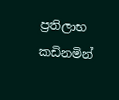ප්‍රතිලාභ කඩිනමින්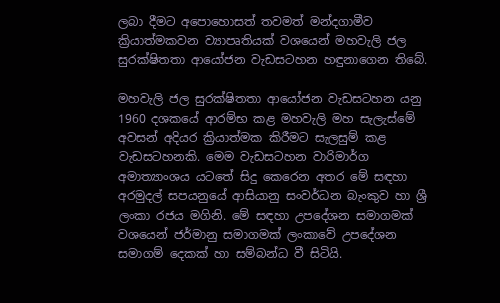ලබා දීමට අපොහොසත් තවමත් මන්දගාමීව ක්‍රියාත්මකවන ව්‍යාපෘතියක් වශයෙන් මහවැලි ජල සුරක්ෂිතතා ආයෝජන වැඩසටහන හඳුනාගෙන තිබේ.

මහවැලි ජල සුරක්ෂිතතා ආයෝජන වැඩසටහන යනු 1960 දශකයේ ආරම්භ කළ මහවැලි මහ සැලැස්මේ අවසන් අදියර ක්‍රියාත්මක කිරීමට සැලසුම් කළ වැඩසටහනකි. මෙම වැඩසටහන වාරිමාර්ග අමාත්‍යාංශය යටතේ සිදු කෙරෙන අතර මේ සඳහා අරමුදල් සපයනුයේ ආසියානු සංවර්ධන බැංකුව හා ශ්‍රී ලංකා රජය මගිනි. මේ සඳහා උපදේශන සමාගමක් වශයෙන් ජර්මානු සමාගමක් ලංකාවේ උපදේශන සමාගම් දෙකක් හා සම්බන්ධ වී සිටියි.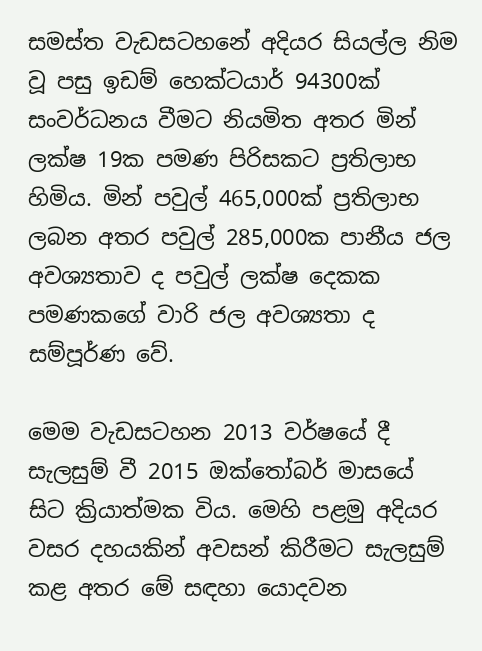සමස්ත වැඩසටහනේ අදියර සියල්ල නිම වූ පසු ඉඩම් හෙක්ටයාර් 94300ක් සංවර්ධනය වීමට නියමිත අතර මින් ලක්ෂ 19ක පමණ පිරිසකට ප්‍රතිලාභ හිමිය. මින් පවුල් 465,000ක් ප්‍රතිලාභ ලබන අතර පවුල් 285,000ක පානීය ජල අවශ්‍යතාව ද පවුල් ලක්ෂ දෙකක පමණකගේ වාරි ජල අවශ්‍යතා ද සම්පූර්ණ වේ.

මෙම වැඩසටහන 2013 වර්ෂයේ දී සැලසුම් වී 2015 ඔක්තෝබර් මාසයේ සිට ක්‍රියාත්මක විය. මෙහි පළමු අදියර වසර දහයකින් අවසන් කිරීමට සැලසුම් කළ අතර මේ සඳහා යොදවන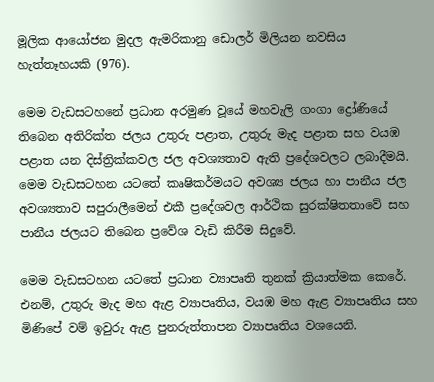මූලික ආයෝජන මුදල ඇමරිකානු ඩොලර් මිලියන නවසිය හැත්තෑහයකි (976).

මෙම වැඩසටහනේ ප්‍රධාන අ‍රමුණ වූයේ මහවැලි ගංගා ද්‍රෝණියේ තිබෙන අතිරික්ත ජලය උතුරු පළාත, උතුරු මැද පළාත සහ වයඹ පළාත යන දිස්ත්‍රික්කවල ජල අවශ්‍යතාව ඇති ප්‍රදේශවලට ලබාදීමයි. මෙම වැඩසටහන යටතේ කෘෂිකර්මයට අවශ්‍ය ජලය හා පානීය ජල අවශ්‍යතාව සපුරාලීමෙන් එකී ප්‍රදේශවල ආර්ථික සුරක්ෂිතතාවේ සහ පානීය ජලයට තිබෙන ප්‍රවේශ වැඩි කිරීම සිදුවේ.

මෙම වැඩසටහන යටතේ ප්‍රධාන ව්‍යාපෘති තුනක් ක්‍රියාත්මක කෙරේ. එනම්, උතුරු මැද මහ ඇළ ව්‍යාපෘතිය, වයඹ මහ ඇළ ව්‍යාපෘතිය සහ මිණිපේ වම් ඉවුරු ඇළ පුනරුත්තාපන ව්‍යාපෘතිය වශයෙනි.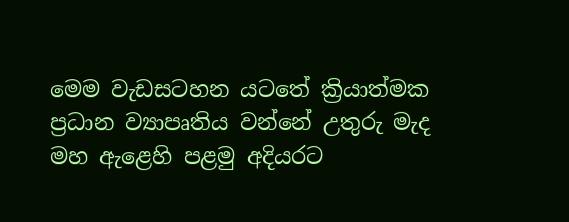මෙම වැඩසටහන යටතේ ක්‍රියාත්මක ප්‍රධාන ව්‍යාපෘතිය වන්නේ උතුරු මැද මහ ඇළෙහි පළමු අදියරට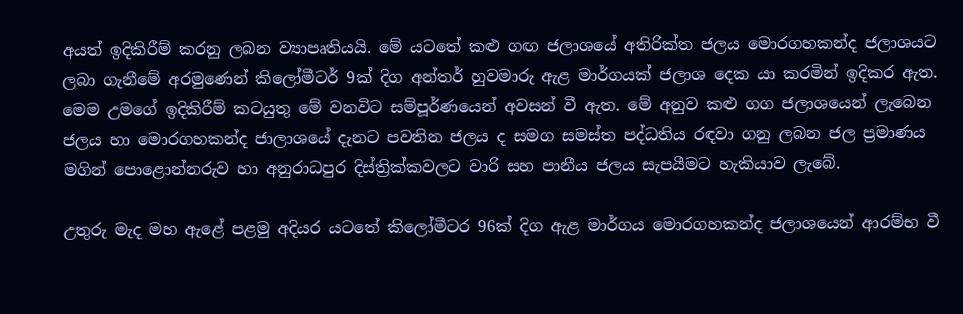අයත් ඉදිකිරීම් කරනු ලබන ව්‍යාපෘතියයි. මේ යටතේ කළු ගඟ ජලාශයේ අතිරික්ත ජලය මොරගහකන්ද ජලාශයට ලබා ගැනීමේ අරමුණෙන් කිලෝමීටර් 9ක් දිග අන්තර් හුවමාරු ඇළ මාර්ගයක් ජලාශ දෙක යා කරමින් ඉදිකර ඇත. මෙම උමගේ ඉදිකිරීම් කටයුතු මේ වනවිට සම්පූර්ණයෙන් අවසන් වී ඇත. මේ අනුව කළු ගග ජලාශයෙන් ලැබෙන ජලය හා මොරගහකන්ද ජාලාශයේ දැනට පවතින ජලය ද සමග සමස්ත පද්ධතිය රඳවා ගනු ලබන ජල ප්‍රමාණය මගින් පොළොන්නරුව හා අනුරාධපුර දිස්ත්‍රික්කවලට වාරි සහ පානීය ජලය සැපයීමට හැකියාව ලැබේ.

උතුරු මැද මහ ඇළේ පළමු අදියර යටතේ කිලෝමීටර 96ක් දිග ඇළ මාර්ගය මොරගහකන්ද ජලාශයෙන් ආරම්භ වී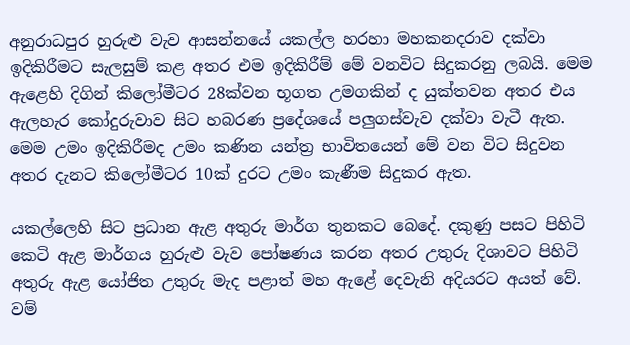අනුරාධපුර හුරුළු වැව ආසන්නයේ යකල්ල හරහා මහකනදරාව දක්වා ඉදිකිරීමට සැලසුම් කළ අතර එම ඉදිකිරීම් මේ වනවිට සිදුකරනු ලබයි. මෙම ඇළෙහි දිගින් කිලෝමීටර 28ක්වන භූගත උමගකින් ද යුක්තවන අතර එය ඇලහැර කෝදුරුවාව සිට හබරණ ප්‍රදේශයේ පලු‍ගස්වැව දක්වා වැටී ඇත. මෙම උමං ඉදිකිරීමද උමං කණින යන්ත්‍ර භාවිතයෙන් මේ වන විට සිදුවන අතර දැනට කිලෝමීටර 10ක් දුරට උමං කැණීම සිදුකර ඇත.

යකල්ලෙහි සිට ප්‍රධාන ඇළ අතුරු මාර්ග තුනකට බෙදේ. දකුණු පසට පිහිටි කෙටි ඇළ මාර්ගය හුරුළු වැව පෝෂණය කරන අතර උතුරු දිශාවට පිහිටි අතුරු ඇළ යෝජිත උතුරු මැද පළාත් මහ ඇළේ දෙවැනි අදියරට අයත් වේ. වම්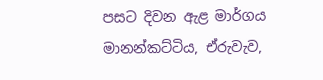පසට දිවන ඇළ මාර්ගය මානන්කට්ටිය, ඒරුවැව,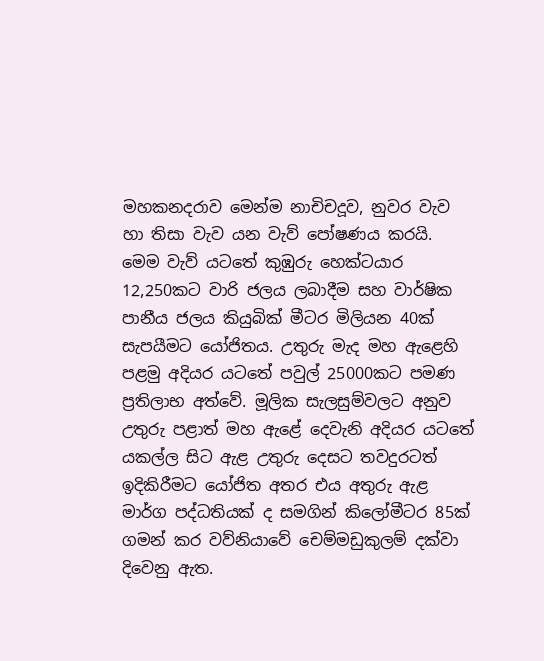මහකනදරාව මෙන්ම නාචිචදූව, නුවර වැව හා තිසා වැව යන වැව් පෝෂණය කරයි. මෙම වැව් යටතේ කුඹුරු හෙක්ටයාර 12,250කට වාරි ජලය ලබාදීම සහ වාර්ෂික පානීය ජලය කියුබික් මීටර මිලියන 40ක් සැපයීමට යෝජිතය. උතුරු මැද මහ ඇළෙහි පළමු අදියර යටතේ පවුල් 25000කට පමණ ප්‍රතිලාභ අත්වේ. මූලික සැලසුම්වලට අනුව උතුරු පළාත් මහ ඇළේ දෙවැනි අදියර යටතේ යකල්ල සිට ඇළ උතුරු දෙසට තවදුරටත් ඉදිකිරීමට යෝජිත අතර එය අතුරු ඇළ මාර්ග පද්ධතියක් ද සමගින් කිලෝමීටර 85ක් ගමන් කර වව්නියාවේ චෙම්මඩුකුලම් දක්වා දිවෙනු ඇත.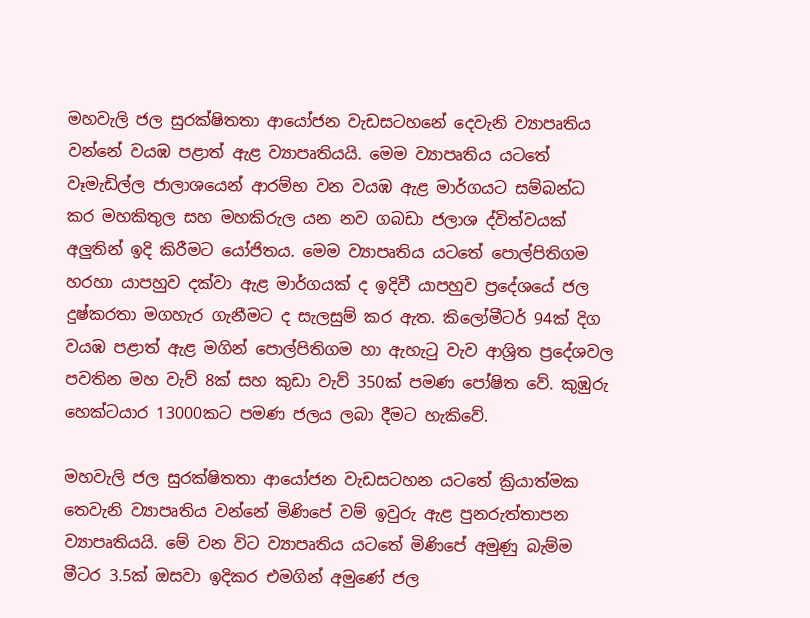මහවැලි ජල සුරක්ෂිතතා ආයෝජන වැඩසටහනේ දෙවැනි ව්‍යාපෘතිය වන්නේ වයඹ පළාත් ඇළ ව්‍යාපෘතියයි. මෙම ව්‍යාපෘතිය යටතේ වෑමැඩිල්ල ජාලාශයෙන් ආරම්භ වන වයඹ ඇළ මාර්ගයට සම්බන්ධ කර මහකිතුල සහ මහකිරුල යන නව ගබඩා ජලාශ ද්විත්වයක් අලු‍තින් ඉදි කිරීමට යෝජිතය. මෙම ව්‍යාපෘතිය යටතේ පොල්පිතිගම හරහා යාපහුව දක්වා ඇළ මාර්ගයක් ද ඉදිවී යාපහුව ප්‍රදේශයේ ජල දුෂ්කරතා මගහැර ගැනීමට ද සැලසුම් කර ඇත. කිලෝමීටර් 94ක් දිග වයඹ පළාත් ඇළ මගින් පොල්පිතිගම හා ඇහැටු වැව ආශ්‍රිත ප්‍රදේශවල පවතින මහ වැව් 8ක් සහ කුඩා වැව් 350ක් පමණ පෝෂිත වේ. කුඹුරු හෙක්ටයාර 13000කට පමණ ජලය ලබා දීමට හැකිවේ.

මහවැලි ජල සුරක්ෂිතතා ආයෝජන වැඩසටහන යටතේ ක්‍රියාත්මක තෙවැනි ව්‍යාපෘතිය වන්නේ මිණිපේ වම් ඉවුරු ඇළ පුනරුත්තාපන ව්‍යාපෘතියයි. මේ වන විට ව්‍යාපෘතිය යටතේ මිණිපේ අමුණු බැම්ම මීටර 3.5ක් ඔසවා ඉදිකර එමගින් අමුණේ ජල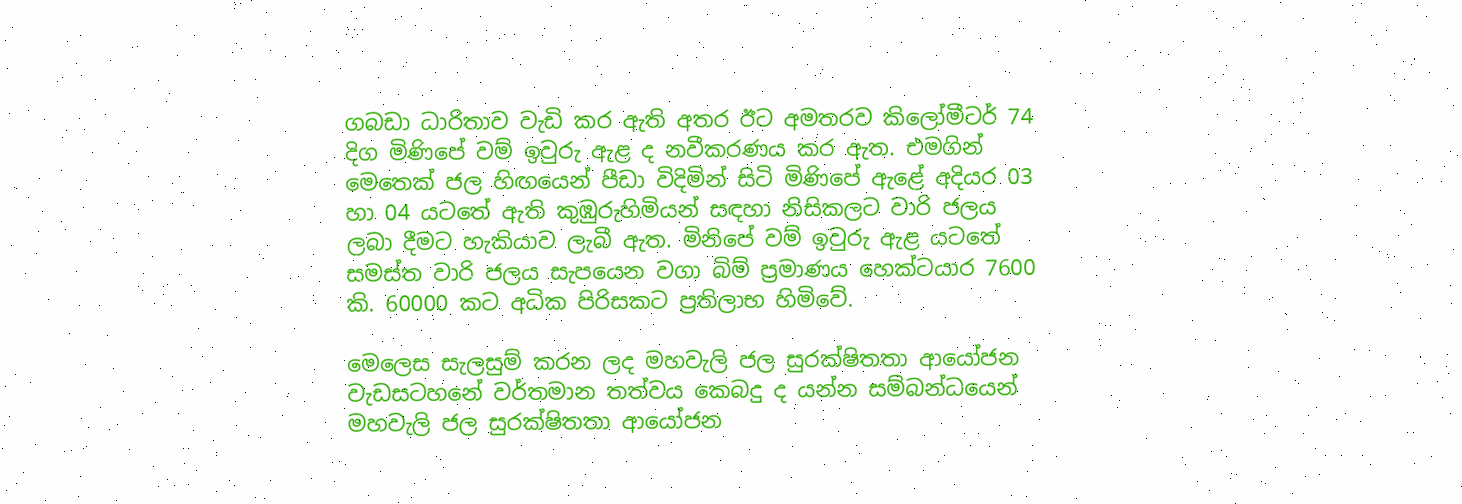ගබඩා ධාරිතාව වැඩි කර ඇති අතර ඊට අමතරව කිලෝමීටර් 74 දිග මිණිපේ වම් ඉවුරු ඇළ ද නවීකරණය කර ඇත. එමගින් මෙතෙක් ජල හිඟයෙන් පීඩා විදිමින් සිටි මිණිපේ ඇළේ අදියර 03 හා 04 යටතේ ඇති කුඹුරුහිමියන් සඳහා නිසිකලට වාරි ජලය ලබා දීමට හැකියාව ලැබී ඇත. මිනිපේ වම් ඉවුරු ඇළ යටතේ සමස්ත වාරි ජලය සැපයෙන වගා බිම් ප්‍රමාණය හෙක්ටයාර 7600 කි. 60000 කට අධික පිරිසකට ප්‍රතිලාභ හිමිවේ.

මෙලෙස සැලසුම් කරන ලද මහවැලි ජල සුරක්ෂිතතා ආයෝජන වැඩසටහනේ වර්තමාන තත්වය කෙබදු ද යන්න සම්බන්ධයෙන් මහවැලි ජල සුරක්ෂිතතා ආයෝජන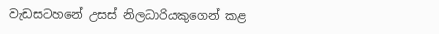වැඩසටහනේ උසස් නිලධාරියකුගෙන් කළ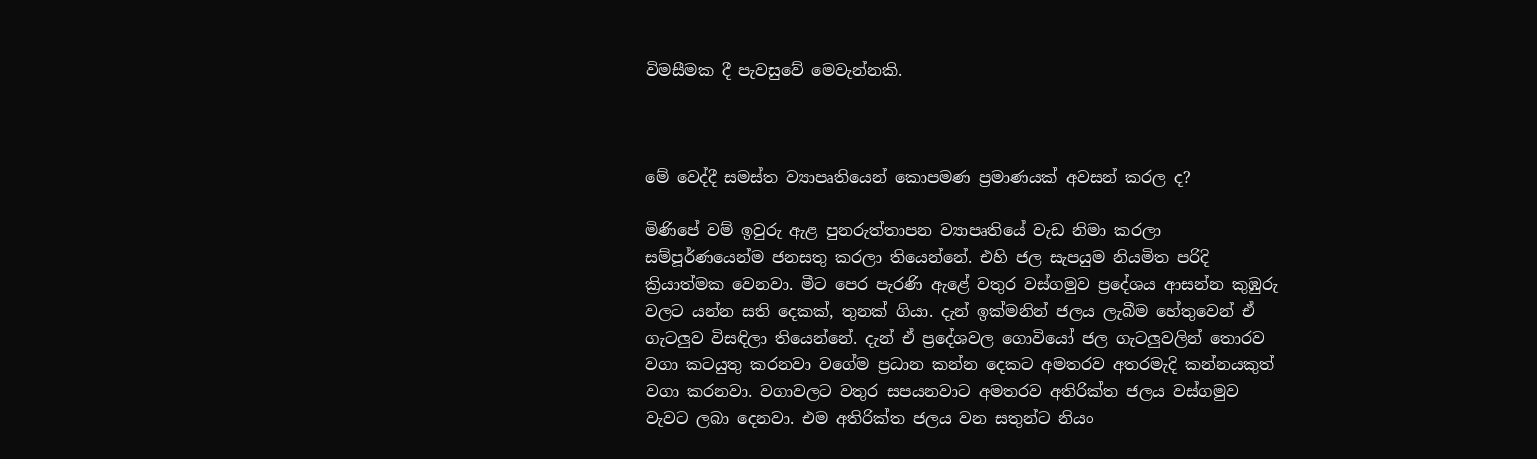විමසීමක දී පැවසුවේ මෙවැන්නකි.



මේ වෙද්දී සමස්ත ව්‍යාපෘතියෙන් කොපමණ ප්‍රමාණයක් අවසන් කරල ද?

මිණිපේ වම් ඉවුරු ඇළ පුනරුත්තාපන ව්‍යාපෘතියේ වැඩ නිමා කරලා සම්පූර්ණයෙන්ම ජනසතු කරලා තියෙන්නේ. එහි ජල සැපයුම නියමිත පරිදි ක්‍රියාත්මක වෙනවා. මීට පෙර පැරණි ඇළේ වතුර වස්ගමුව ප්‍රදේශය ආසන්න කුඹුරු වලට යන්න සති දෙකක්, තුනක් ගියා. දැන් ඉක්මනින් ජලය ලැබීම හේතුවෙන් ඒ ගැටලු‍ව විසඳිලා තියෙන්නේ. දැන් ඒ ප්‍රදේශවල ගොවියෝ ජල ගැටලු‍වලින් තොරව වගා කටයුතු කරනවා වගේම ප්‍රධාන කන්න දෙකට අමතරව අතරමැදි කන්නයකුත් වගා කරනවා. වගාවලට වතුර සපයනවාට අමතරව අතිරික්ත ජලය වස්ගමුව වැවට ලබා දෙනවා. එම අතිරික්ත ජලය වන සතුන්ට නියං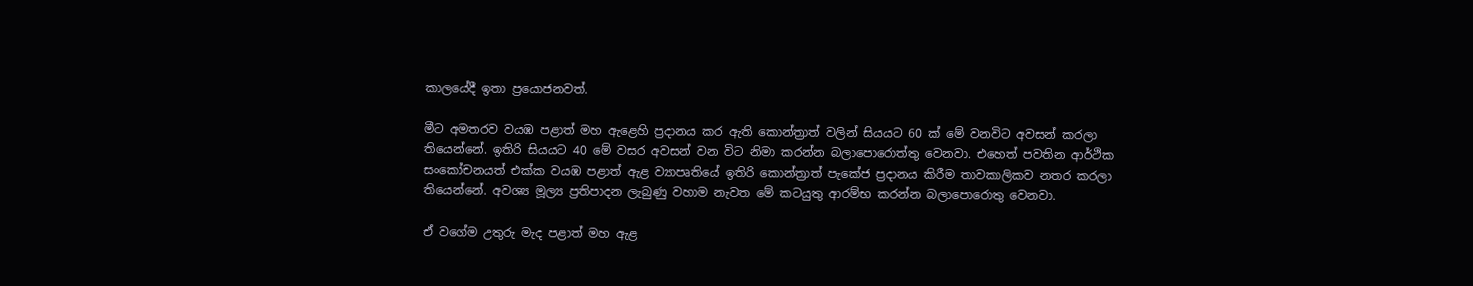කාලයේදී ඉතා ප්‍රයොජනවත්.

මීට අමතරව වයඹ පළාත් මහ ඇළෙහි ප්‍රදානය කර ඇති කොන්ත්‍රාත් වලින් සියයට 60 ක් මේ වනවිට අවසන් කරලා තියෙන්නේ. ඉතිරි සියයට 40 මේ වසර අවසන් වන විට නිමා කරන්න බලාපොරොත්තු වෙනවා. එහෙත් පවතින ආර්ථික සංකෝචනයත් එක්ක වයඹ පළාත් ඇළ ව්‍යාපෘතියේ ඉතිරි කොන්ත්‍රාත් පැකේජ ප්‍රදානය කිරීම තාවකාලිකව නතර කරලා තියෙන්නේ. අවශ්‍ය මූල්‍ය ප්‍රතිපාදන ලැබුණු වහාම නැවත මේ කටයුතු ආරම්භ කරන්න බලාපොරොතු වෙනවා.

ඒ වගේම උතුරු මැද පළාත් මහ ඇළ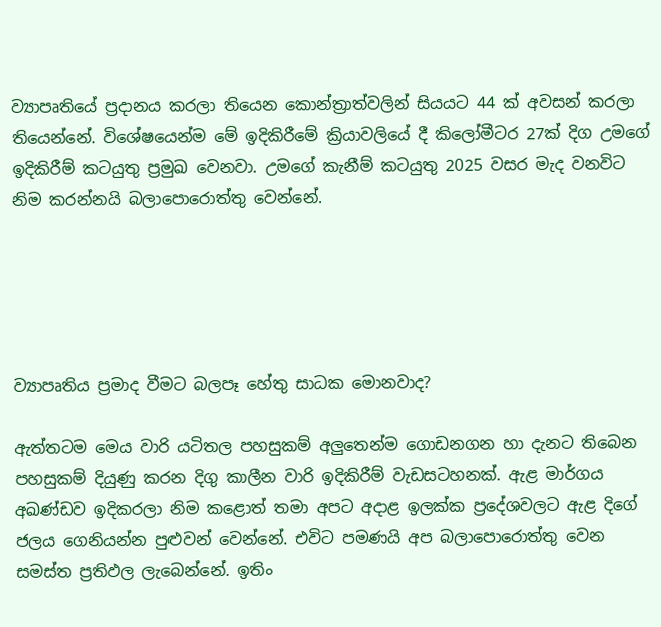ව්‍යාපෘතියේ ප්‍රදානය කරලා තියෙන කොන්ත්‍රාත්වලින් සියයට 44 ක් අවසන් කරලා තියෙන්නේ. විශේෂයෙන්ම මේ ඉදිකිරීමේ ක්‍රියාවලියේ දී කිලෝමීටර 27ක් දිග උමගේ ඉදිකිරීම් කටයුතු ප්‍රමුඛ වෙනවා. උමගේ කැනීම් කටයුතු 2025 වසර මැද වනවිට නිම කරන්නයි බලාපොරොත්තු වෙන්නේ.





ව්‍යාපෘතිය ප්‍රමාද වීමට බලපෑ හේතු සාධක මොනවාද?

ඇත්තටම මෙය වාරි යටිතල පහසුකම් අලු‍තෙන්ම ගොඩනගන හා දැනට තිබෙන පහසුකම් දියුණු කරන දිගු කාලීන වාරි ඉදිකිරීම් වැඩසටහනක්. ඇළ මාර්ගය අඛණ්ඩව ඉදිකරලා නිම කළොත් තමා අපට අදාළ ඉලක්ක ප්‍රදේශවලට ඇළ දිගේ ජලය ගෙනියන්න පුළුවන් වෙන්නේ. එවිට පමණයි අප බලාපොරොත්තු වෙන සමස්ත ප්‍රතිඵල ලැබෙන්නේ. ඉතිං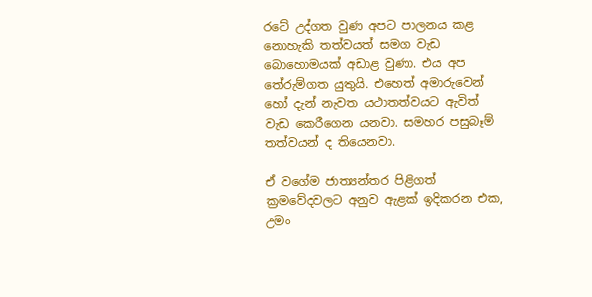රටේ උද්ගත වුණ අපට පාලනය කළ නොහැකි තත්වයත් සමග වැඩ බොහොමයක් අඩාළ වුණා. එය අප තේරුම්ගත යුතුයි. එහෙත් අමාරුවෙන් හෝ දැන් නැවත යථාතත්වයට ඇවිත් වැඩ කෙරීගෙන යනවා. සමහර පසුබෑම් තත්වයන් ද තියෙනවා.

ඒ වගේම ජාත්‍යන්තර පිළිගත් ක්‍රමවේදවලට අනුව ඇළක් ඉදිකරන එක, උමං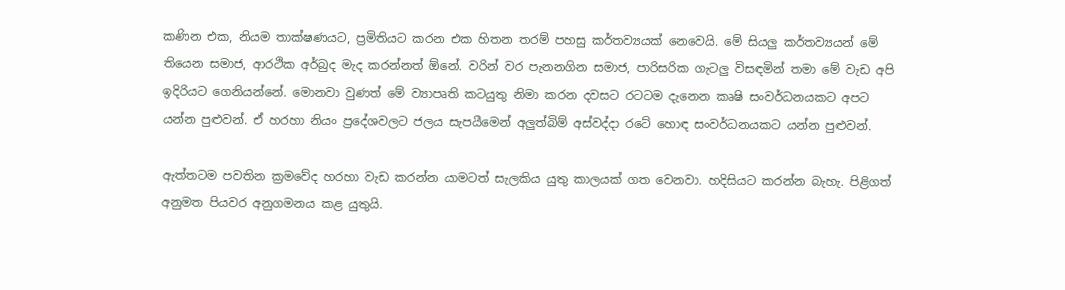කණින එක, නියම තාක්ෂණයට, ප්‍රමිතියට කරන එක හිතන තරම් පහසු කර්තව්‍යයක් නෙවෙයි. මේ සියලු‍ කර්තව්‍යයන් මේ තියෙන සමාජ, ආරථික අර්බුද මැද කරන්නත් ඕනේ. වරින් වර පැනනගින සමාජ, පාරිසරික ගැටලු‍ විසඳමින් තමා මේ වැඩ අපි ඉදිරියට ගෙනියන්නේ. මොනවා වුණත් මේ ව්‍යාපෘති කටයුතු නිමා කරන දවසට රටටම දැනෙන කෘෂි සංවර්ධනයකට අපට යන්න පුළුවන්. ඒ හරහා නියං ප්‍රදේශවලට ජලය සැපයීමෙන් අලු‍ත්බිම් අස්වද්දා රටේ හොඳ සංවර්ධනයකට යන්න පුළුවන්.

ඇත්තටම පවතින ක්‍රමවේද හරහා වැඩ කරන්න යාමටත් සැලකිය යුතු කාලයක් ගත වෙනවා. හදිසියට කරන්න බැහැ. පිළිගත් අනුමත පියවර අනුගමනය කළ යුතුයි.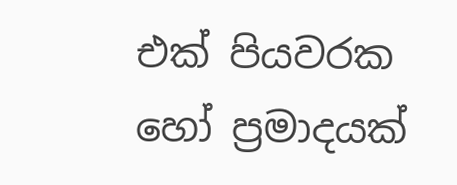එක් පියවරක හෝ ප්‍රමාදයක්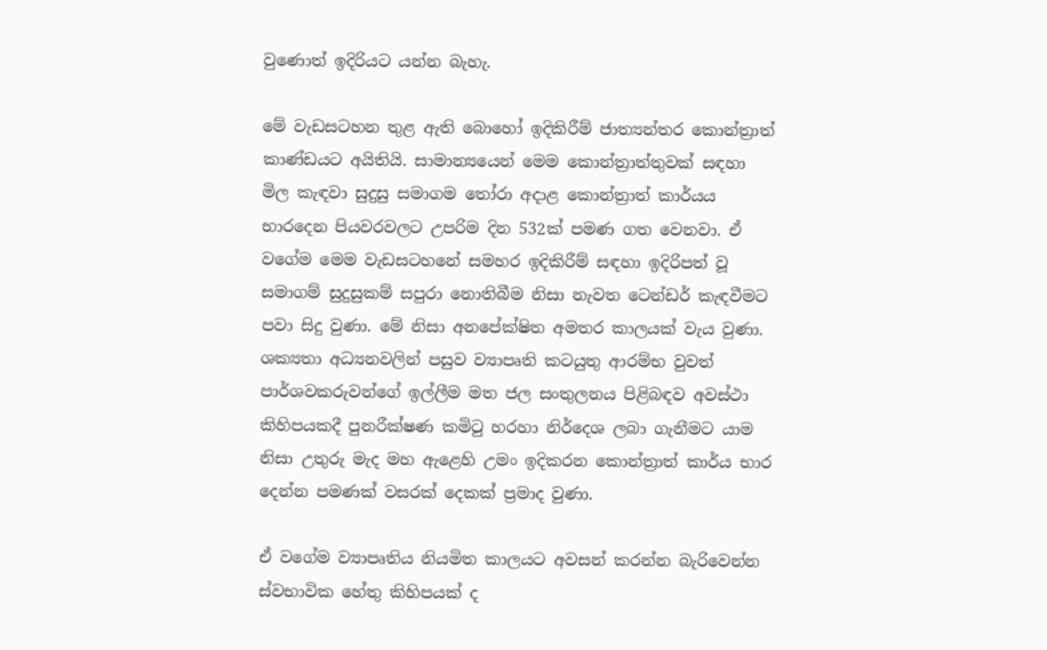වුණොත් ඉදිරියට යන්න බැහැ.

මේ වැඩසටහන තුළ ඇති බොහෝ ඉදිකිරීම් ජාත්‍යන්තර කොන්ත්‍රාත් කාණ්ඩයට අයිතියි. සාමාන්‍යයෙන් මෙම කොන්ත්‍රාත්තුවක් සඳහා මිල කැඳවා සුදුසු සමාගම තෝරා අදාළ කොන්ත්‍රාත් කාර්යය භාරදෙන පියවරවලට උපරිම දින 532ක් පමණ ගත වෙනවා. ඒ වගේම මෙම වැඩසටහනේ සමහර ඉදිකිරීම් සඳහා ඉදිරිපත් වූ සමාගම් සුදුසුකම් සපුරා නොතිබීම නිසා නැවත ටෙන්ඩර් කැඳවීමට පවා සිදු වුණා. මේ නිසා අනපේක්ෂිත අමතර කාලයක් වැය වුණා. ශක්‍යතා අධ්‍යනවලින් පසුව ව්‍යාපෘති කටයුතු ආරම්භ වුවත් පාර්ශවකරුවන්ගේ ඉල්ලීම මත ජල සංතුලනය පිළිබඳව අවස්ථා කිහිපයකදී පුනරීක්ෂණ කමිටු හරහා නිර්දෙශ ලබා ගැනීමට යාම නිසා උතුරු මැද මහ ඇළෙහි උමං ඉදිකරන කොන්ත්‍රාත් කාර්ය භාර දෙන්න පමණක් වසරක් දෙකක් ප්‍රමාද වුණා.

ඒ වගේම ව්‍යාපෘතිය නියමිත කාලයට අවසන් කරන්න බැරිවෙන්න ස්වභාවික හේතු කිහිපයක් ද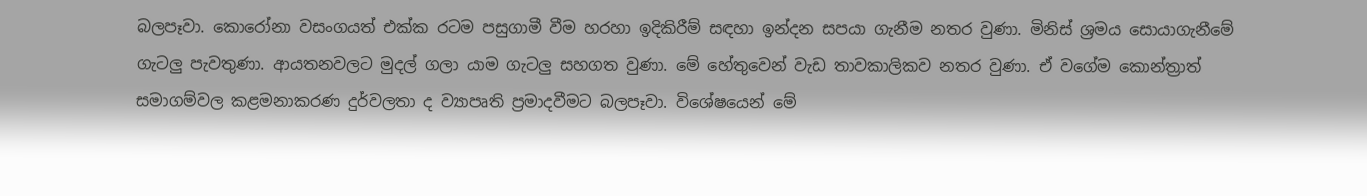බලපෑවා. කොරෝනා වසංගයත් එක්ක රටම පසුගාමී වීම හරහා ඉදිකිරීම් සඳහා ඉන්දන සපයා ගැනීම නතර වුණා. මිනිස් ශ්‍රමය සොයාගැනීමේ ගැටලු‍ පැවතුණා. ආයතනවලට මුදල් ගලා යාම ගැටලු‍ සහගත වුණා. මේ හේතුවෙන් වැඩ තාවකාලිකව නතර වුණා. ඒ වගේම කොන්ත්‍රාත් සමාගම්වල කළමනාකරණ දුර්වලතා ද ව්‍යාපෘති ප්‍රමාදවීමට බලපෑවා. විශේෂයෙන් මේ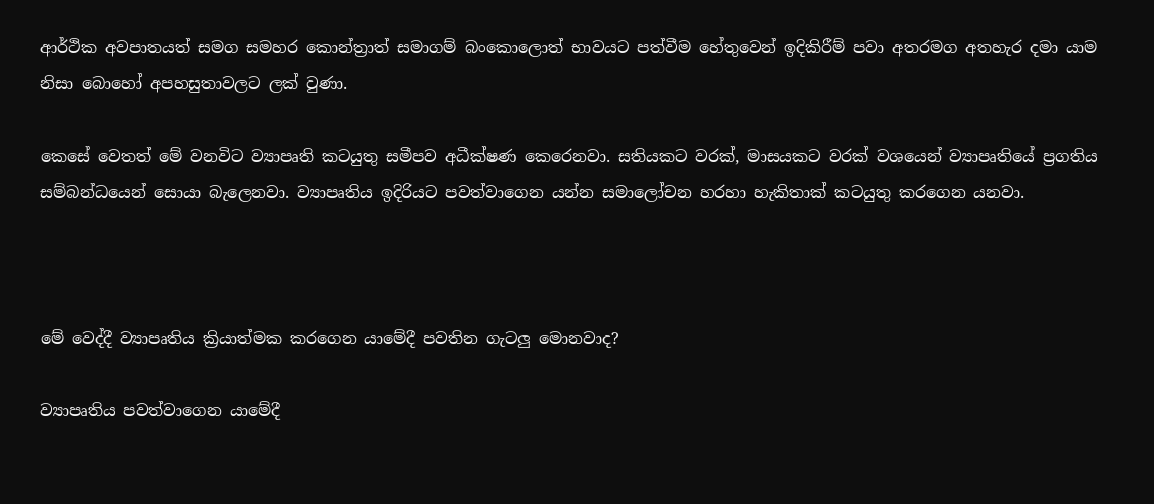ආර්ථික අවපාතයත් සමග සමහර කොන්ත්‍රාත් සමාගම් බංකොලොත් භාවයට පත්වීම හේතුවෙන් ඉදිකිරීම් පවා අතරමග අතහැර දමා යාම නිසා බොහෝ අපහසුතාවලට ලක් වුණා.

කෙසේ වෙතත් මේ වනවිට ව්‍යාපෘති කටයුතු සමීපව අධීක්ෂණ කෙරෙනවා. සතියකට වරක්, මාසයකට වරක් වශයෙන් ව්‍යාපෘතියේ ප්‍රගතිය සම්බන්ධයෙන් සොයා බැලෙනවා. ව්‍යාපෘතිය ඉදිරියට පවත්වාගෙන යන්න සමාලෝචන හරහා හැකිතාක් කටයුතු කරගෙන යනවා.



මේ වෙද්දී ව්‍යාපෘතිය ක්‍රියාත්මක කරගෙන යාමේදී පවතින ගැටලු‍ මොනවාද?

ව්‍යාපෘතිය පවත්වාගෙන යාමේදී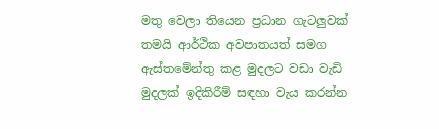මතු වෙලා තියෙන ප්‍රධාන ගැටලු‍වක් තමයි ආර්ථික අවපාතයත් සමග ඇස්තමේන්තු කළ මුදලට වඩා වැඩි මුදලක් ඉදිකිරීම් සඳහා වැය කරන්න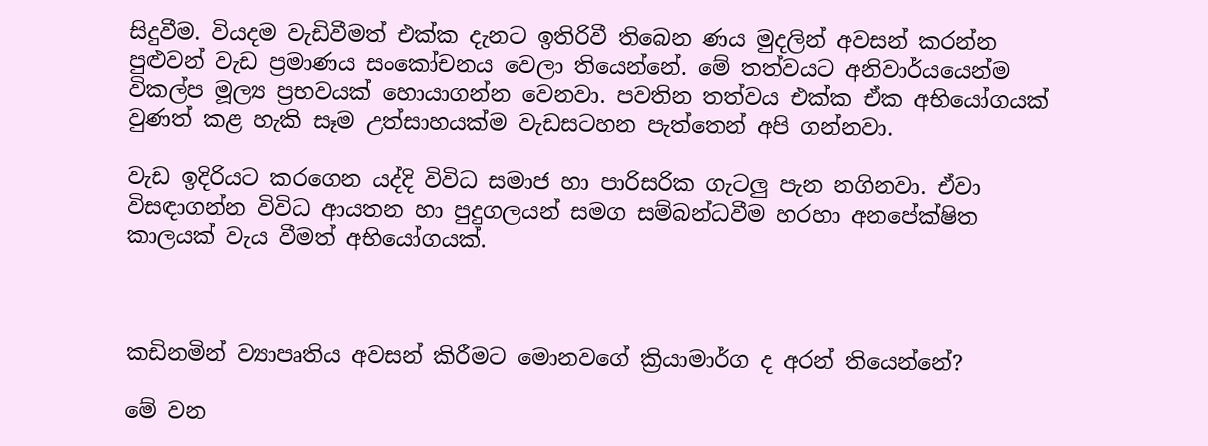සිදුවීම. වියදම වැඩිවීමත් එක්ක දැනට ඉතිරිවී තිබෙන ණය මුදලින් අවසන් කරන්න පුළුවන් වැඩ ප්‍රමාණය සංකෝචනය වෙලා තියෙන්නේ. මේ තත්වයට අනිවාර්යයෙන්ම විකල්ප මූල්‍ය ප්‍රභවයක් හොයාගන්න වෙනවා. පවතින තත්වය එක්ක ඒක අභියෝගයක් වුණත් කළ හැකි සෑම උත්සාහයක්ම වැඩසටහන පැත්තෙන් අපි ගන්නවා.

වැඩ ඉදිරියට කරගෙන යද්දි විවිධ සමාජ හා පාරිසරික ගැටලු‍ පැන නගිනවා. ඒවා විසඳාගන්න විවිධ ආයතන හා පුදුගලයන් සමග සම්බන්ධවීම හරහා අනපේක්ෂිත කාලයක් වැය වීමත් අභියෝගයක්.



කඩිනමින් ව්‍යාපෘතිය අවසන් කිරීමට මොනවගේ ක්‍රියාමාර්ග ද අරන් තියෙන්නේ?

මේ වන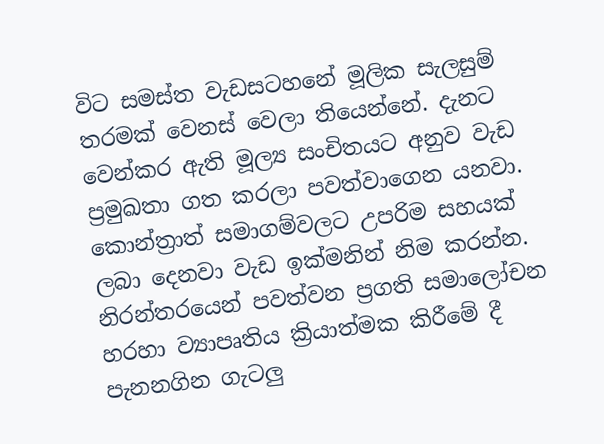විට සමස්ත වැඩසටහනේ මූලික සැලසුම් තරමක් වෙනස් වෙලා තියෙන්නේ. දැනට වෙන්කර ඇති මූල්‍ය සංචිතයට අනුව වැඩ ප්‍රමුඛතා ගත කරලා පවත්වාගෙන යනවා. කොන්ත්‍රාත් සමාගම්වලට උපරිම සහයක් ලබා දෙනවා වැඩ ඉක්මනින් නිම කරන්න. නිරන්තරයෙන් පවත්වන ප්‍රගති සමාලෝචන හරහා ව්‍යාපෘතිය ක්‍රියාත්මක කිරීමේ දී පැනනගින ගැටලු‍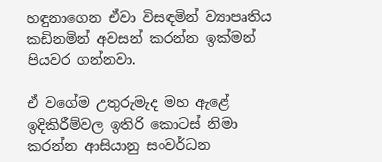හඳුනාගෙන ඒවා විසඳමින් ව්‍යාපෘතිය කඩිනමින් අවසන් කරන්න ඉක්මන් පියවර ගන්නවා.

ඒ වගේම උතුරුමැද මහ ඇළේ ඉදිකිරීම්වල ඉතිරි කොටස් නිමා කරන්න ආසියානු සංවර්ධන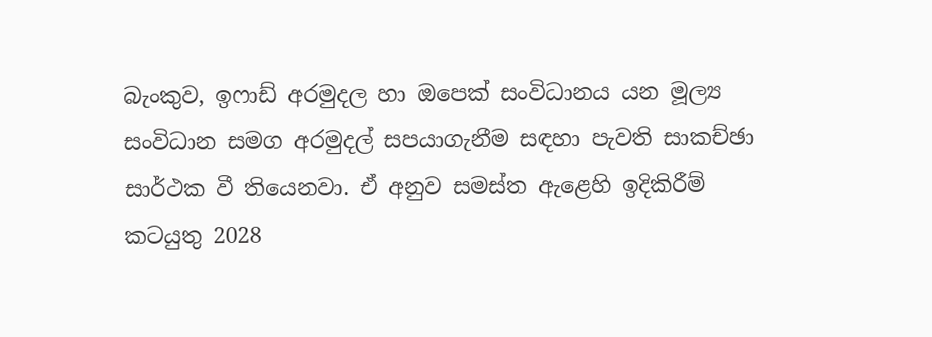බැංකුව, ඉෆාඩ් අරමුදල හා ඔපෙක් සංවිධානය යන මූල්‍ය සංවිධාන සමග අරමුදල් සපයාගැනීම සඳහා පැවති සාකච්ඡා සාර්ථක වී තියෙනවා. ඒ අනුව සමස්ත ඇළෙහි ඉදිකිරීම් කටයුතු 2028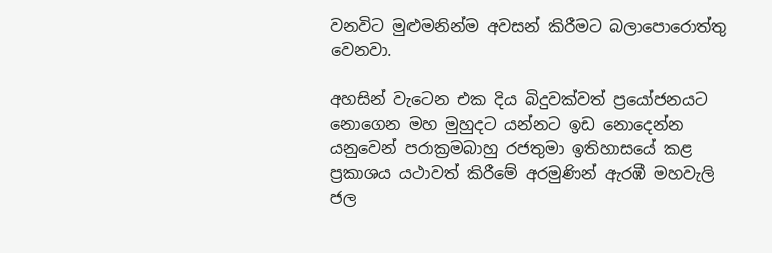වනවිට මුළුමනින්ම අවසන් කිරීමට බලාපොරොත්තු වෙනවා.

අහසින් වැටෙන එක දිය බිදුවක්වත් ප්‍රයෝජනයට නොගෙන මහ මුහුදට යන්නට ඉඩ නොදෙන්න යනුවෙන් පරාක්‍රමබාහු රජතුමා ඉතිහාසයේ කළ ප්‍රකාශය යථාවත් කිරීමේ අරමුණින් ඇරඹී මහවැලි ජල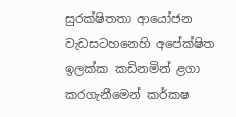සුරක්ෂිතතා ආයෝජන වැඩසටහනෙහි අපේක්ෂිත ඉලක්ක කඩිනමින් ළගා කරගැනීමෙන් කර්කෂ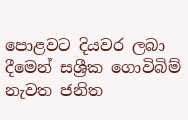පොළවට දියවර ලබා දීමෙන් සශ්‍රීක ගොවිබිම් නැවත ජනිත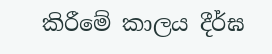කිරීමේ කාලය දීර්ඝ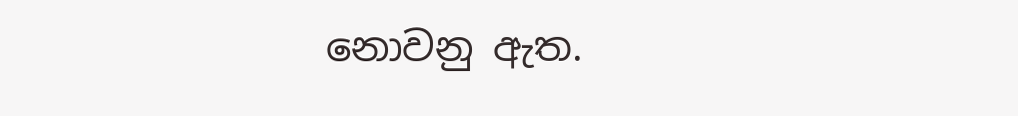නොවනු ඇත.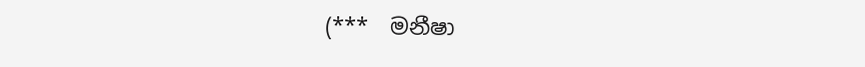(***  මනීෂා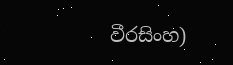වීරසිංහ)